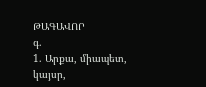ԹԱԳԱՎՈՐ
գ.
1. Արքա, միապետ, կայսր,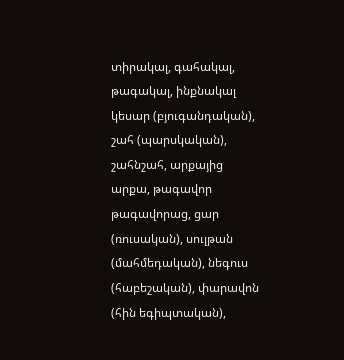տիրակալ, գահակալ, թագակալ, ինքնակալ կեսար (բյուգանդական), շահ (պարսկական), շահնշահ, արքայից արքա, թագավոր թագավորաց, ցար (ռուսական), սուլթան (մահմեդական), նեգուս (հաբեշական), փարավոն (հին եգիպտական),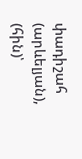փադիշահ (արևելյան), (հին)՝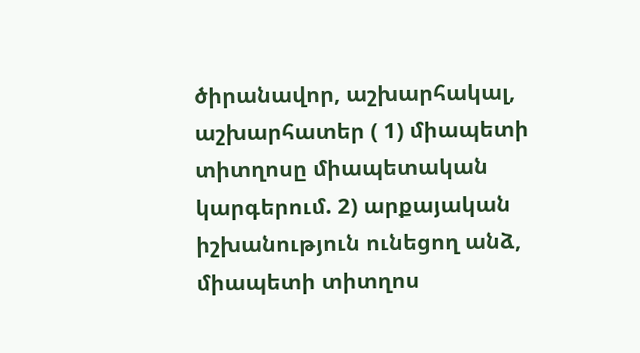ծիրանավոր, աշխարհակալ, աշխարհատեր ( 1) միապետի տիտղոսը միապետական կարգերում. 2) արքայական իշխանություն ունեցող անձ, միապետի տիտղոս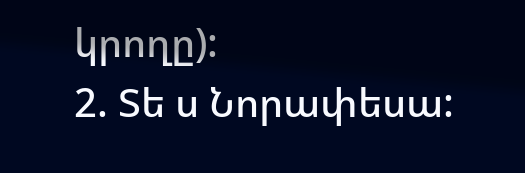կրողը):
2. Տե ս Նորափեսա: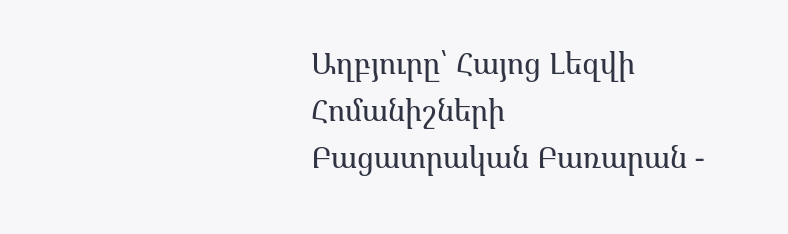Աղբյուրը՝ Հայոց Լեզվի Հոմանիշների Բացատրական Բառարան -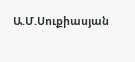Ա.Մ.Սուքիասյան